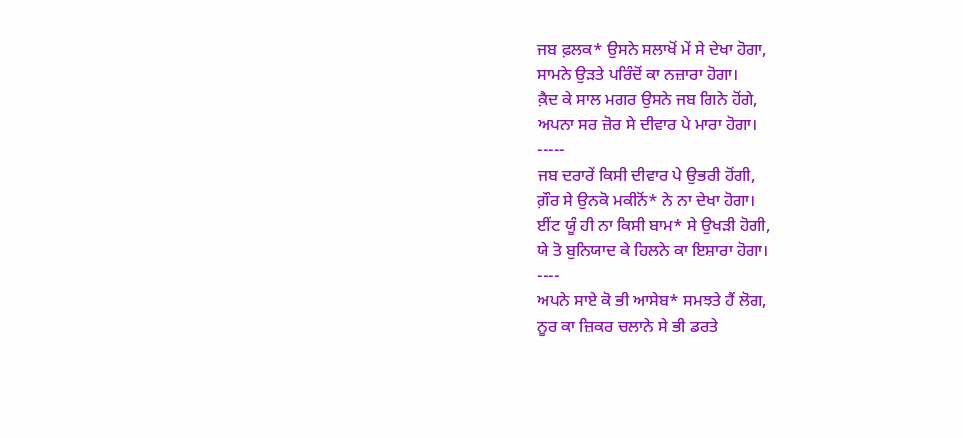ਜਬ ਫ਼ਲਕ* ਉਸਨੇ ਸਲਾਖੋਂ ਮੇਂ ਸੇ ਦੇਖਾ ਹੋਗਾ,
ਸਾਮਨੇ ਉੜਤੇ ਪਰਿੰਦੋਂ ਕਾ ਨਜ਼ਾਰਾ ਹੋਗਾ।
ਕ਼ੈਦ ਕੇ ਸਾਲ ਮਗਰ ਉਸਨੇ ਜਬ ਗਿਨੇ ਹੋਂਗੇ,
ਅਪਨਾ ਸਰ ਜ਼ੋਰ ਸੇ ਦੀਵਾਰ ਪੇ ਮਾਰਾ ਹੋਗਾ।
-----
ਜਬ ਦਰਾਰੇਂ ਕਿਸੀ ਦੀਵਾਰ ਪੇ ਉਭਰੀ ਹੋਂਗੀ,
ਗ਼ੌਰ ਸੇ ਉਨਕੋ ਮਕੀਨੋਂ* ਨੇ ਨਾ ਦੇਖਾ ਹੋਗਾ।
ਈਂਟ ਯੂੰ ਹੀ ਨਾ ਕਿਸੀ ਬਾਮ* ਸੇ ਉਖੜੀ ਹੋਗੀ,
ਯੇ ਤੋ ਬੁਨਿਯਾਦ ਕੇ ਹਿਲਨੇ ਕਾ ਇਸ਼ਾਰਾ ਹੋਗਾ।
----
ਅਪਨੇ ਸਾਏ ਕੋ ਭੀ ਆਸੇਬ* ਸਮਝਤੇ ਹੈਂ ਲੋਗ,
ਨੂਰ ਕਾ ਜ਼ਿਕਰ ਚਲਾਨੇ ਸੇ ਭੀ ਡਰਤੇ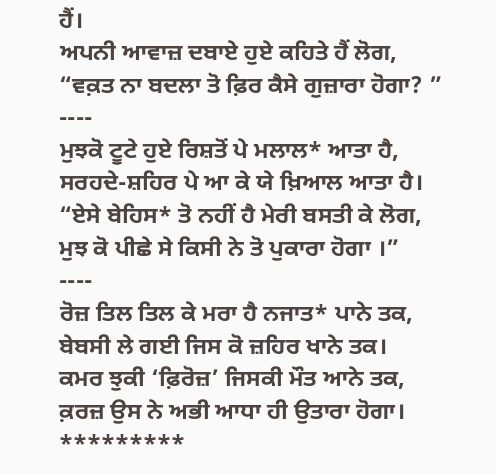ਹੈਂ।
ਅਪਨੀ ਆਵਾਜ਼ ਦਬਾਏ ਹੁਏ ਕਹਿਤੇ ਹੈਂ ਲੋਗ,
“ਵਕ਼ਤ ਨਾ ਬਦਲਾ ਤੋ ਫ਼ਿਰ ਕੈਸੇ ਗੁਜ਼ਾਰਾ ਹੋਗਾ? ”
----
ਮੁਝਕੋ ਟੂਟੇ ਹੁਏ ਰਿਸ਼ਤੋਂ ਪੇ ਮਲਾਲ* ਆਤਾ ਹੈ,
ਸਰਹਦੇ-ਸ਼ਹਿਰ ਪੇ ਆ ਕੇ ਯੇ ਖ਼ਿਆਲ ਆਤਾ ਹੈ।
“ਏਸੇ ਬੇਹਿਸ* ਤੋ ਨਹੀਂ ਹੈ ਮੇਰੀ ਬਸਤੀ ਕੇ ਲੋਗ,
ਮੁਝ ਕੋ ਪੀਛੇ ਸੇ ਕਿਸੀ ਨੇ ਤੋ ਪੁਕਾਰਾ ਹੋਗਾ ।”
----
ਰੋਜ਼ ਤਿਲ ਤਿਲ ਕੇ ਮਰਾ ਹੈ ਨਜਾਤ* ਪਾਨੇ ਤਕ,
ਬੇਬਸੀ ਲੇ ਗਈ ਜਿਸ ਕੋ ਜ਼ਹਿਰ ਖਾਨੇ ਤਕ।
ਕਮਰ ਝੁਕੀ ‘ਫ਼ਿਰੋਜ਼’ ਜਿਸਕੀ ਮੌਤ ਆਨੇ ਤਕ,
ਕ਼ਰਜ਼ ਉਸ ਨੇ ਅਭੀ ਆਧਾ ਹੀ ਉਤਾਰਾ ਹੋਗਾ।
*********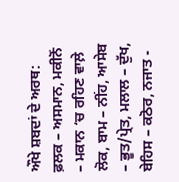ਔਖੇ ਸ਼ਬਦਾਂ ਦੇ ਅਰਥ:
ਫ਼ਲਕ – ਅਸਮਾਨ, ਮਕੀਨੋਂ – ਮਕਾਨ ‘ਚ ਰਹਿਣ ਵਾਲ਼ੇ ਲੋਕ, ਬਾਮ – ਨੀਂਹ, ਆਸੇਬ – ਭੂਤ/ਪ੍ਰੇਤ, ਮਲਾਲ – ਦੁੱਖ, ਬੇਹਿਸ – ਕਠੋਰ, ਨਜਾਤ -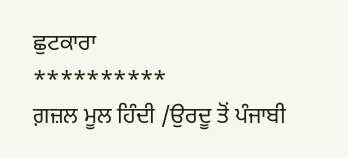ਛੁਟਕਾਰਾ
**********
ਗ਼ਜ਼ਲ ਮੂਲ ਹਿੰਦੀ /ਉਰਦੂ ਤੋਂ ਪੰਜਾਬੀ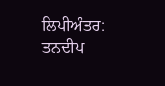ਲਿਪੀਅੰਤਰ: ਤਨਦੀਪ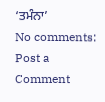‘ਤਮੰਨਾ’
No comments:
Post a Comment